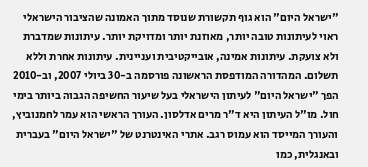"ישראל היום" הוא גוף תקשורת שנוסד מתוך האמונה שהציבור הישראלי ראוי לעיתונות טובה יותר, מאוזנת יותר ומדויקת יותר. עיתונות שמדברת ולא צועקת. עיתונות אמינה, אובייקטיבית ועניינית. עיתונות אחרת וללא תשלום. המהדורה המודפסת הראשונה פורסמה ב-30 ביולי 2007, וב-2010 הפך "ישראל היום" לעיתון הישראלי בעל שיעור החשיפה הגבוה ביותר בימי חול. מו"ל העיתון היא ד"ר מרים אדלסון. העורך הראשי הוא עמר לחמנוביץ, והעורך המייסד הוא עמוס רגב. אתרי האינטרנט של "ישראל היום" בעברית ובאנגלית, כמו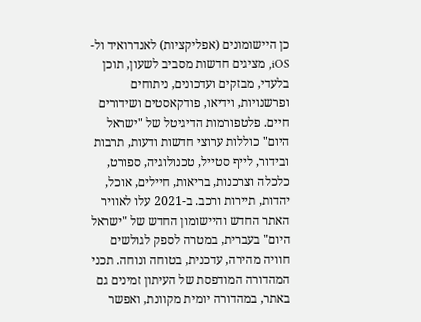כן היישומונים (אפליקציות) לאנדרואיד ול-iOS, מציגים חדשות מסביב לשעון, תוכן בלעדי, מבזקים ועדכונים, ניתוחים ופרשנויות, וידיאו, פודקאסטים ושידורים חיים. פלטפורמות הדיגיטל של "ישראל היום" כוללות ערוצי חדשות ודעות, תרבות ובידור, לייף סטייל, טכנולוגיה, ספורט, כלכלה וצרכנות, בריאות, חיילים, אוכל, יהדות, תיירות ורכב. ב-2021 עלו לאוויר האתר החדש והיישומון החדש של "ישראל היום" בעברית, במטרה לספק לגולשים חוויה מהירה, עדכנית, בטוחה ונוחה. תכני המהדורה המודפסת של העיתון זמינים גם באתר, במהדורה יומית מקוונת, ואפשר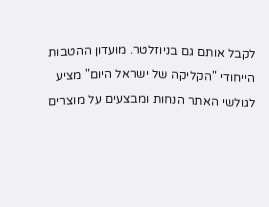לקבל אותם גם בניוזלטר. מועדון ההטבות הייחודי "הקליקה של ישראל היום" מציע לגולשי האתר הנחות ומבצעים על מוצרים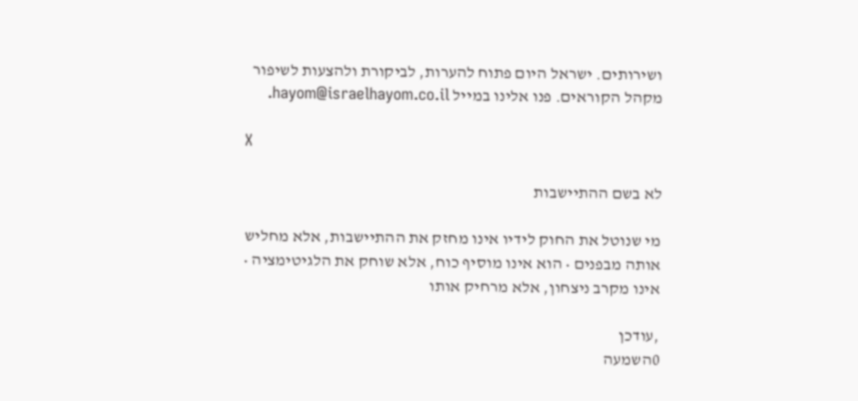ושירותים. ישראל היום פתוח להערות, לביקורת ולהצעות לשיפור מקהל הקוראים. פנו אלינו במייל hayom@israelhayom.co.il.

X

לא בשם ההתיישבות

מי שנוטל את החוק לידיו אינו מחזק את ההתיישבות, אלא מחליש אותה מבפנים • הוא אינו מוסיף כוח, אלא שוחק את הלגיטימציה • אינו מקרב ניצחון, אלא מרחיק אותו

,עודכן
0השמעה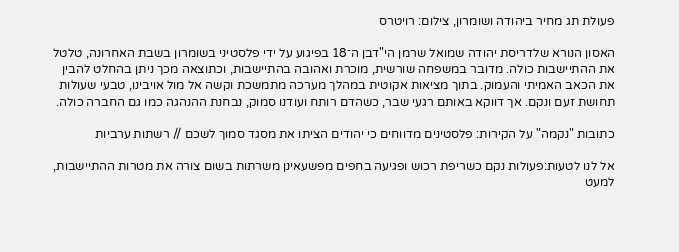פעולת תג מחיר ביהודה ושומרון, צילום: רויטרס

האסון הנורא שלדריסת יהודה שמואל שרמן הי"דבן ה־18 בפיגוע על ידי פלסטיני בשומרון בשבת האחרונה, טלטל את ההתיישבות כולה. מדובר במשפחה שורשית, מוכרת ואהובה בהתיישבות, וכתוצאה מכך ניתן בהחלט להבין את הכאב האמיתי והעמוק. בתוך מציאות אקוטית במהלך מערכה מתמשכת וקשה אל מול אויבינו, טבעי שעולות תחושת זעם ונקם. אך דווקא באותם רגעי שבר, כשהדם רותח ועודנו סמוק, נבחנת ההנהגה כמו גם החברה כולה.

כתובות "נקמה" על הקירות: פלסטינים מדווחים כי יהודים הציתו את מסגד סמוך לשכם // רשתות ערביות

אל לנו לטעות:פעולות נקם כשריפת רכוש ופגיעה בחפים מפשעאינן משרתות בשום צורה את מטרות ההתיישבות, למעט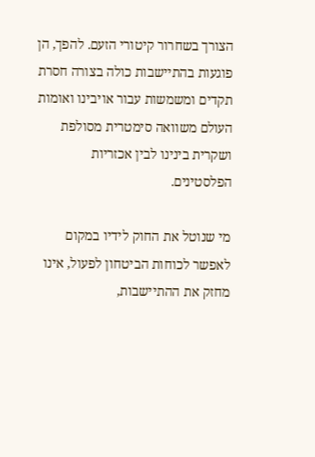הצורך בשחרור קיטורי הזעם. להפך, הן פוגעות בהתיישבות כולה בצורה חסרת תקדים ומשמשות עבור אויבינו ואומות העולם משוואה סימטרית מסולפת ושקרית בינינו לבין אכזריות הפלסטינים.

מי שנוטל את החוק לידיו במקום לאפשר לכוחות הביטחון לפעול, אינו מחזק את ההתיישבות,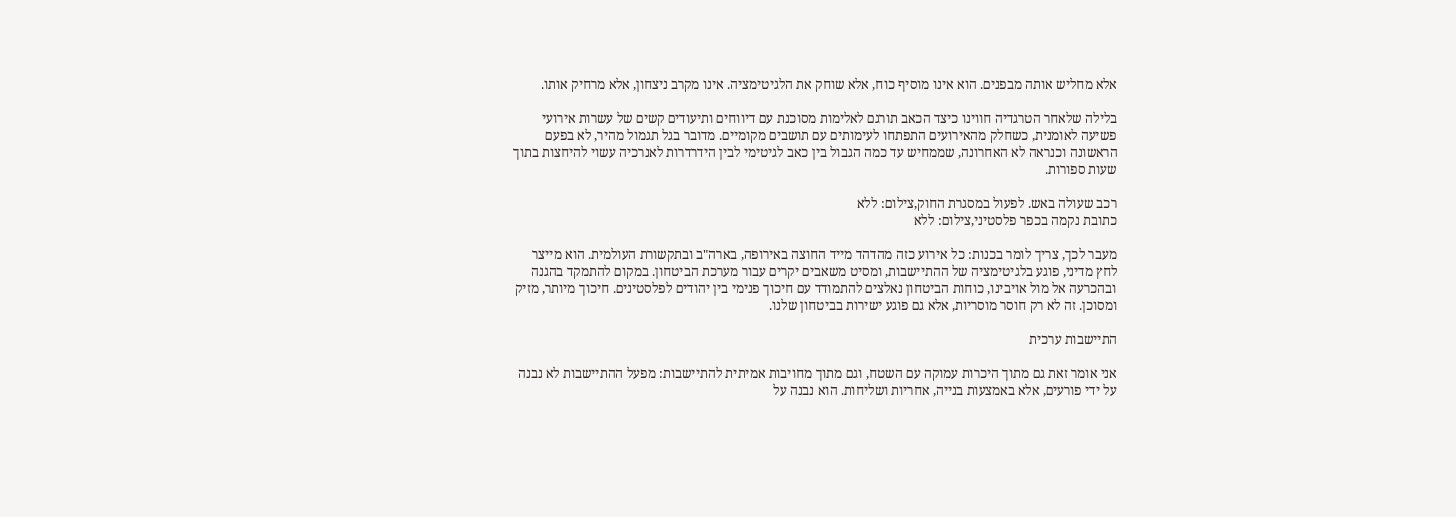אלא מחליש אותה מבפנים. הוא אינו מוסיף כוח, אלא שוחק את הלגיטימציה. אינו מקרב ניצחון, אלא מרחיק אותו.

בלילה שלאחר הטרגדיה חווינו כיצד הכאב תורגם לאלימות מסוכנת עם דיווחים ותיעודים קשים של עשרות אירועי פשיעה לאומנית, כשחלק מהאירועים התפתחו לעימותים עם תושבים מקומיים. מדובר בגל תגמול מהיר, לא בפעם הראשונה וכנראה לא האחרונה, שממחיש עד כמה הגבול בין כאב לגיטימי לבין הידרדרות לאנרכיה עשוי להיחצות בתוך שעות ספורות.

רכב שעולה באש. לפעול במסגרת החוק,צילום: ללא
כתובת נקמה בכפר פלסטיני,צילום: ללא

מעבר לכך, צריך לומר בכנות: כל אירוע כזה מהדהד מייד החוצה באירופה, בארה"ב ובתקשורת העולמית. הוא מייצר לחץ מדיני, פוגע בלגיטימציה של ההתיישבות, ומסיט משאבים יקרים עבור מערכת הביטחון. במקום להתמקד בהגנה ובהכרעה אל מול אויבינו, כוחות הביטחון נאלצים להתמודד עם חיכוך פנימי בין יהודים לפלסטינים. חיכוך מיותר, מזיק ומסוכן. זה לא רק חוסר מוסריות, אלא גם פוגע ישירות בביטחון שלנו.

התיישבות ערכית

אני אומר זאת גם מתוך היכרות עמוקה עם השטח, וגם מתוך מחויבות אמיתית להתיישבות: מפעל ההתיישבות לא נבנה על ידי פורעים, אלא באמצעות בנייה, אחריות ושליחות. הוא נבנה על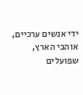ידי אנשים ערכיים, אוהבי הארץ, שפועלים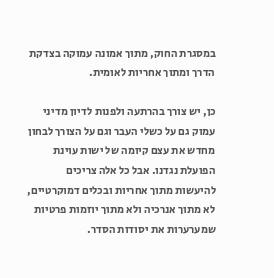במסגרת החוק, מתוך אמונה עמוקה בצדקת הדרך ומתוך אחריות לאומית.

כן, יש צורך בהרתעה ולפנות לדיון מדיני עמוק גם על כשלי העבר וגם על הצורך לבחון מחדש את עצם קיומה של ישות עוינת הפועלת נגדנו. אבל כל אלה צריכים להיעשות מתוך אחריות ובכלים דמוקרטיים, לא מתוך אנרכיה ולא מתוך יוזמות פרטיות שמערערות את יסודות הסדר.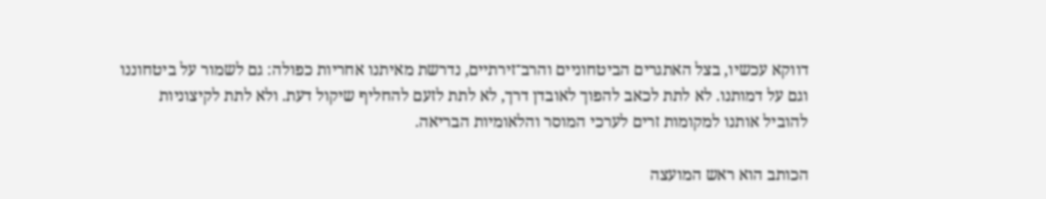דווקא עכשיו, בצל האתגרים הביטחוניים והרב־זירתיים, נדרשת מאיתנו אחריות כפולה: גם לשמור על ביטחוננו וגם על דמותנו. לא לתת לכאב להפוך לאובדן דרך, לא לתת לזעם להחליף שיקול דעת. ולא לתת לקיצוניות להוביל אותנו למקומות זרים לערכי המוסר והלאומיות הבריאה.

הכותב הוא ראש המועצה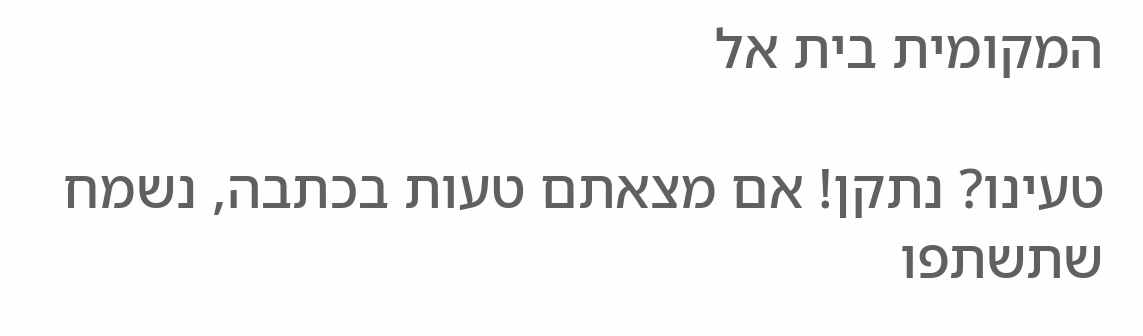המקומית בית אל

טעינו? נתקן! אם מצאתם טעות בכתבה, נשמח שתשתפו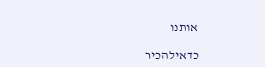אותנו

כדאילהכיר